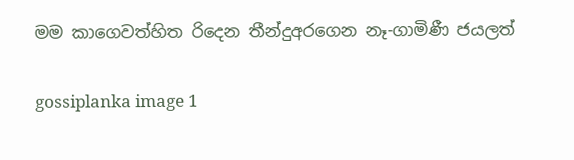මම කාගෙවත්හිත රිදෙන තීන්දුඅරගෙන නෑ-ගාමිණී ජයලත්

gossiplanka image 1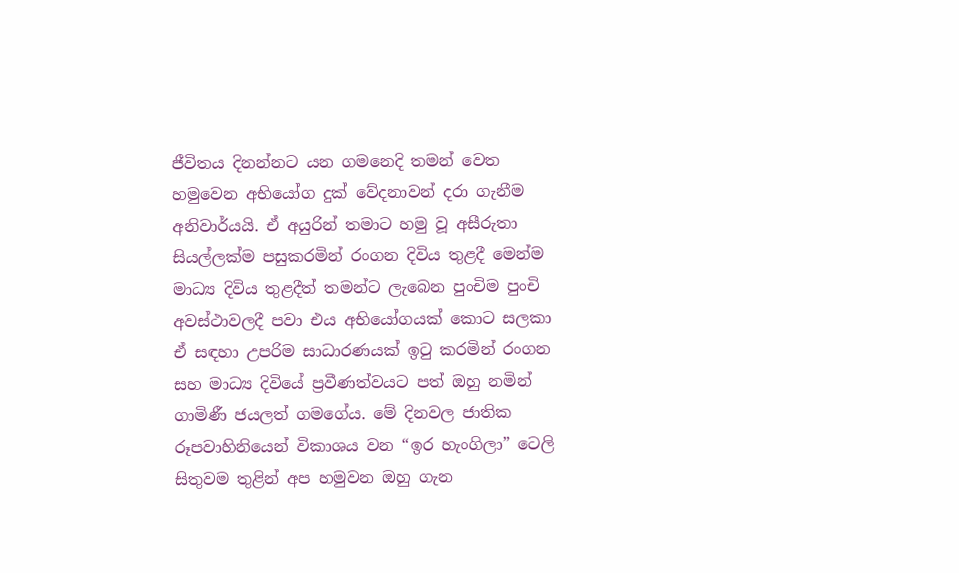ජීවිතය දිනන්නට යන ගමනෙදි තමන් වෙත හමුවෙන අභියෝග දුක් වේදනාවන් දරා ගැනීම අනිවාර්යයි. ඒ අයුරින් තමාට හමු වූ අසීරුතා සියල්ලක්ම පසුකරමින් රංගන දිවිය තුළදී මෙන්ම මාධ්‍ය දිවිය තුළදීත් තමන්ට ලැබෙන පුංචිම පුංචි අවස්ථාවලදී පවා එය අභියෝගයක් කොට සලකා ඒ සඳහා උපරිම සාධාරණයක් ඉටු කරමින් රංගන සහ මාධ්‍ය දිවියේ ප්‍රවීණත්වයට පත් ඔහු නමින් ගාමිණී ජයලත් ගමගේය. මේ දිනවල ජාතික රූපවාහිනියෙන් විකාශය වන “ඉර හැංගිලා” ටෙලි සිතුවම තුළින් අප හමුවන ඔහු ගැන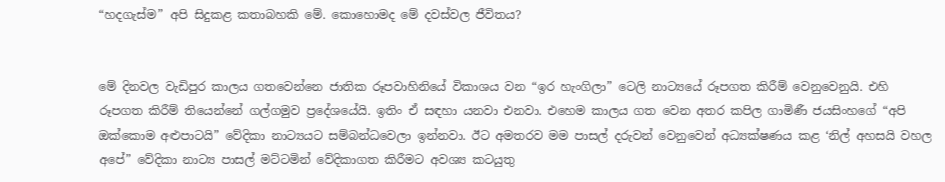“හදගැස්ම” අපි සිදුකළ කතාබහකි මේ. කොහොමද මේ දවස්වල ජීවිතය?


මේ දිනවල වැඩිපුර කාලය ගතවෙන්නෙ ජාතික රූපවාහිනියේ විකාශය වන “ඉර හැංගිලා” ටෙලි නාට්‍යයේ රූපගත කිරීම් වෙනුවෙනුයි. එහි රූපගත කිරීම් තියෙන්නේ ගල්ගමුව ප්‍රදේශයේයි. ඉතිං ඒ සඳහා යනවා එනවා. එහෙම කාලය ගත වෙන අතර කපිල ගාමිණී ජයසිංහගේ “අපි ඔක්කොම අළුපාටයි” වේදිකා නාට්‍යයට සම්බන්ධවෙලා ඉන්නවා. ඊට අමතරව මම පාසල් දරුවන් වෙනුවෙන් අධ්‍යක්ෂණය කළ ‘නිල් අහසයි වහල අපේ” වේදිකා නාට්‍ය පාසල් මට්ටමින් වේදිකාගත කිරීමට අවශ්‍ය කටයුතු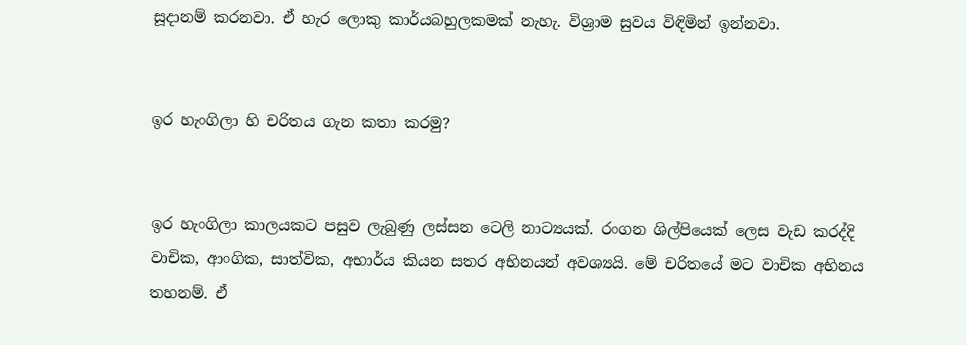සූදානම් කරනවා. ඒ හැර ලොකු කාර්යබහුලකමක් නැහැ. විශ්‍රාම සුවය විඳිමින් ඉන්නවා.


ඉර හැංගිලා හි චරිතය ගැන කතා කරමු?


ඉර හැංගිලා කාලයකට පසුව ලැබුණු ලස්සන ටෙලි නාට්‍යයක්. රංගන ශිල්පියෙක් ලෙස වැඩ කරද්දි වාචික, ආංගික, සාත්වික, අභාර්ය කියන සතර අභිනයන් අවශ්‍යයි. මේ චරිතයේ මට වාචික අභිනය තහනම්. ඒ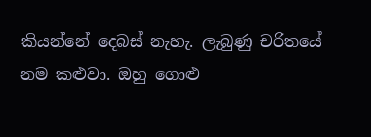කියන්නේ දෙබස් නැහැ. ලැබුණු චරිතයේ නම කළුවා. ඔහු ගොළු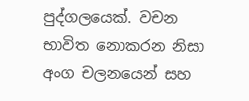පුද්ගලයෙක්. වචන භාවිත නොකරන නිසා අංග චලනයෙන් සහ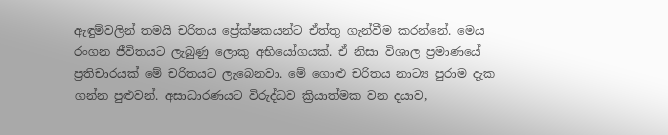ඇඳුම්වලින් තමයි චරිතය ප්‍රේක්ෂකයන්ට ඒත්තු ගැන්වීම කරන්නේ. මෙය රංගන ජීවිතයට ලැබුණු ලොකු අභියෝගයක්. ඒ නිසා විශාල ප්‍රමාණයේ ප්‍රතිචාරයක් මේ චරිතයට ලැබෙනවා. මේ ගොළු චරිතය නාට්‍ය පුරාම දැක ගන්න පුළුවන්. අසාධාරණයට විරුද්ධව ක්‍රියාත්මක වන දයාව,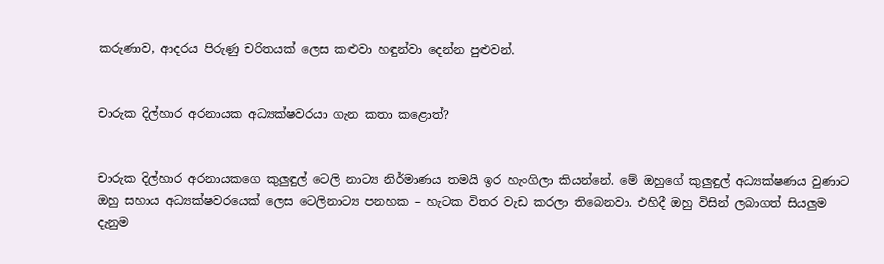කරුණාව, ආදරය පිරුණු චරිතයක් ලෙස කළුවා හඳුන්වා දෙන්න පුළුවන්.


චාරුක දිල්හාර අරනායක අධ්‍යක්ෂවරයා ගැන කතා කළොත්?


චාරුක දිල්හාර අරනායකගෙ කුලුඳුල් ටෙලි නාට්‍ය නිර්මාණය තමයි ඉර හැංගිලා කියන්නේ. මේ ඔහුගේ කුලුඳුල් අධ්‍යක්ෂණය වුණාට ඔහු සහාය අධ්‍යක්ෂවරයෙක් ලෙස ටෙලිනාට්‍ය පනහක – හැටක විතර වැඩ කරලා තිබෙනවා. එහිදී ඔහු විසින් ලබාගත් සියලුම දැනුම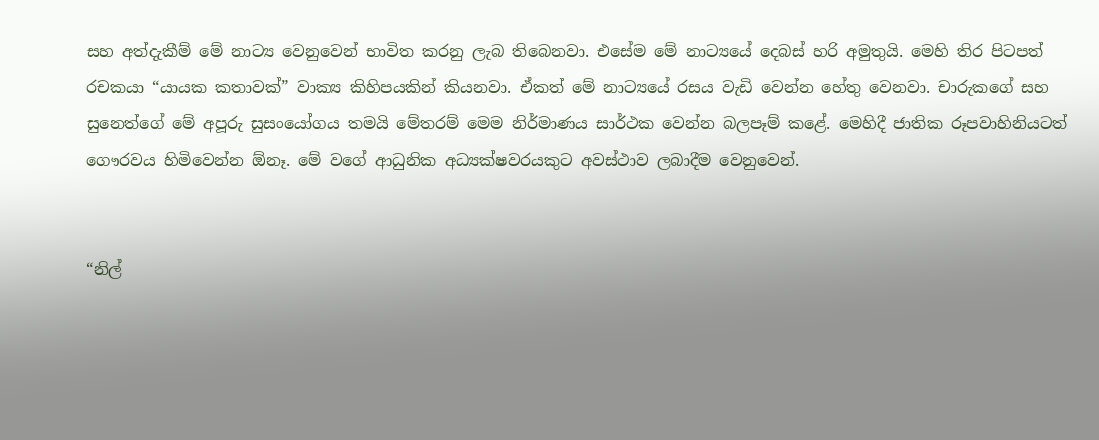සහ අත්දැකීම් මේ නාට්‍ය වෙනුවෙන් භාවිත කරනු ලැබ තිබෙනවා. එසේම මේ නාට්‍යයේ දෙබස් හරි අමුතුයි. මෙහි තිර පිටපත් රචකයා “යායක කතාවක්” වාක්‍ය කිහිපයකින් කියනවා. ඒකත් මේ නාට්‍යයේ රසය වැඩි වෙන්න හේතු වෙනවා. චාරුකගේ සහ සුනෙත්ගේ මේ අපූරු සුසංයෝගය තමයි මේතරම් මෙම නිර්මාණය සාර්ථක වෙන්න බලපෑම් කළේ. මෙහිදී ජාතික රූපවාහිනියටත් ගෞරවය හිමිවෙන්න ඕනෑ. මේ වගේ ආධුනික අධ්‍යක්ෂවරයකුට අවස්ථාව ලබාදීම වෙනුවෙන්.


“නිල්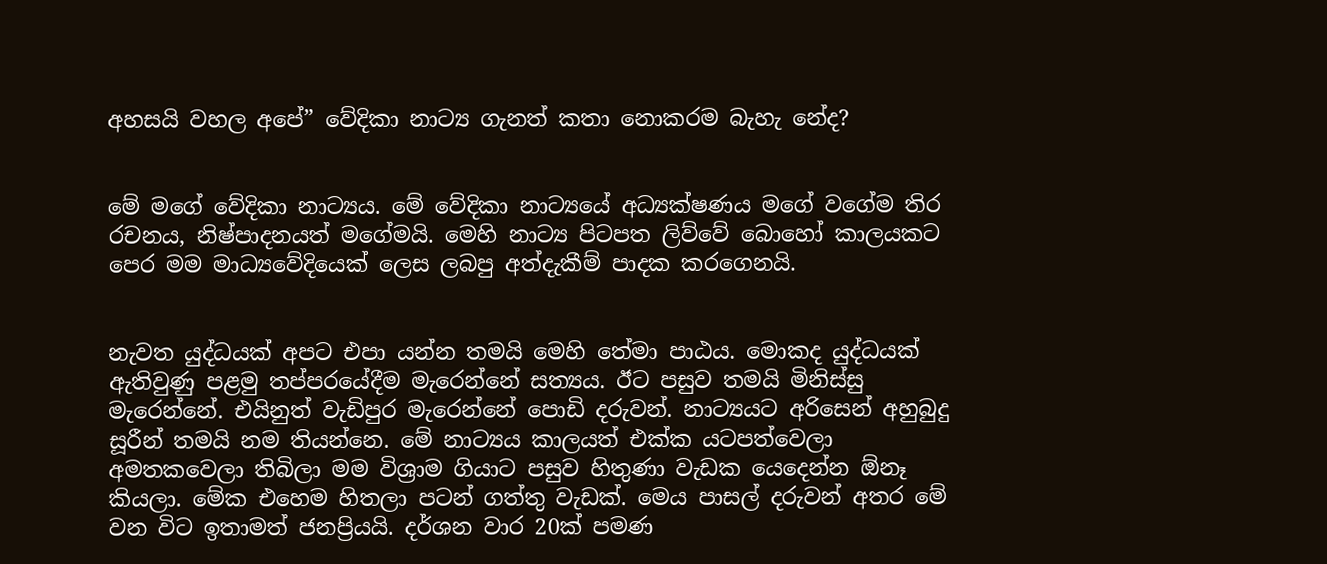අහසයි වහල අපේ” වේදිකා නාට්‍ය ගැනත් කතා නොකරම බැහැ නේද?


මේ මගේ වේදිකා නාට්‍යය. මේ වේදිකා නාට්‍යයේ අධ්‍යක්ෂණය මගේ වගේම තිර රචනය, නිෂ්පාදනයත් මගේමයි. මෙහි නාට්‍ය පිටපත ලිව්වේ බොහෝ කාලයකට පෙර මම මාධ්‍යවේදියෙක් ලෙස ලබපු අත්දැකීම් පාදක කරගෙනයි.


නැවත යුද්ධයක් අපට එපා යන්න තමයි මෙහි තේමා පාඨය. මොකද යුද්ධයක් ඇතිවුණු පළමු තප්පරයේදීම මැරෙන්නේ සත්‍යය. ඊට පසුව තමයි මිනිස්සු මැරෙන්නේ. එයිනුත් වැඩිපුර මැරෙන්නේ පොඩි දරුවන්. නාට්‍යයට අරිසෙන් අහුබුදු සූරීන් තමයි නම තියන්නෙ. මේ නාට්‍යය කාලයත් එක්ක යටපත්වෙලා අමතකවෙලා තිබිලා මම විශ්‍රාම ගියාට පසුව හිතුණා වැඩක යෙදෙන්න ඕනෑ කියලා. මේක එහෙම හිතලා පටන් ගත්තු වැඩක්. මෙය පාසල් දරුවන් අතර මේ වන විට ඉතාමත් ජනප්‍රියයි. දර්ශන වාර 20ක් පමණ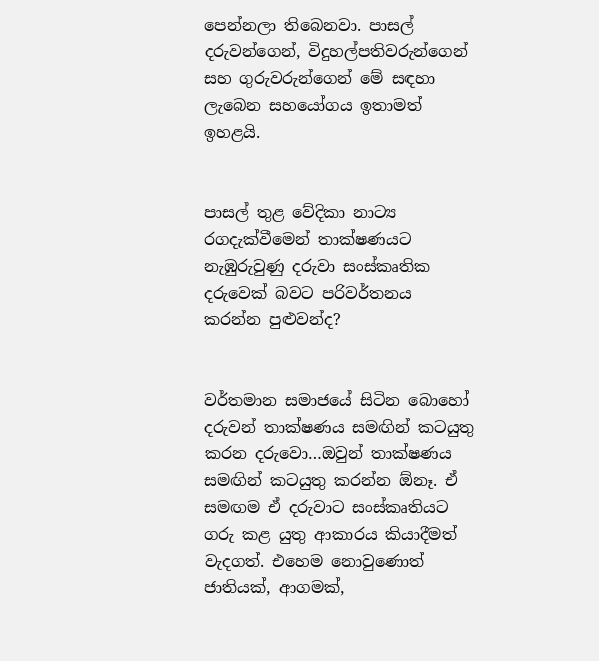පෙන්නලා තිබෙනවා. පාසල් දරුවන්ගෙන්, විදුහල්පතිවරුන්ගෙන් සහ ගුරුවරුන්ගෙන් මේ සඳහා ලැබෙන සහයෝගය ඉතාමත් ඉහළයි.


පාසල් තුළ වේදිකා නාට්‍ය රගදැක්වීමෙන් තාක්ෂණයට නැඹුරුවුණු දරුවා සංස්කෘතික දරුවෙක් බවට පරිවර්තනය කරන්න පුළුවන්ද?


වර්තමාන සමාජයේ සිටින බොහෝ දරුවන් තාක්ෂණය සමඟින් කටයුතු කරන දරුවො…ඔවුන් තාක්ෂණය සමඟින් කටයුතු කරන්න ඕනෑ. ඒ සමඟම ඒ දරුවාට සංස්කෘතියට ගරු කළ යුතු ආකාරය කියාදීමත් වැදගත්. එහෙම නොවුණොත් ජාතියක්, ආගමක්,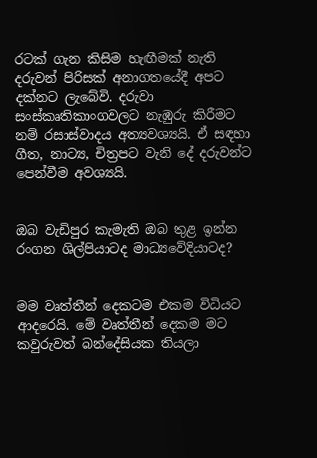රටක් ගැන කිසිම හැඟීමක් නැති දරුවන් පිරිසක් අනාගතයේදී අපට දක්නට ලැබේවි. දරුවා සංස්කෘතිකාංගවලට නැඹුරු කිරීමට නම් රසාස්වාදය අත්‍යවශ්‍යයි. ඒ සඳහා ගීත, නාට්‍ය, චිත්‍රපට වැනි දේ දරුවන්ට පෙන්වීම අවශ්‍යයි.


ඔබ වැඩිපුර කැමැති ඔබ තුළ ඉන්න රංගන ශිල්පියාටද මාධ්‍යවේදියාටද?


මම වෘත්තීන් දෙකටම එකම විධියට ආදරෙයි. මේ වෘත්තීන් දෙකම මට කවුරුවත් බන්දේසියක තියලා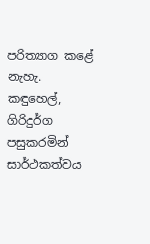පරිත්‍යාග කළේ නැහැ. කඳුහෙල්, ගිරිදුර්ග පසුකරමින් සාර්ථකත්වය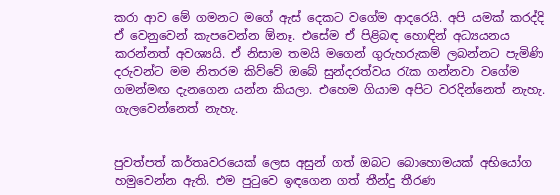කරා ආව මේ ගමනට මගේ ඇස් දෙකට වගේම ආදරෙයි. අපි යමක් කරද්දි ඒ වෙනුවෙන් කැපවෙන්න ඕනෑ. එසේම ඒ පිළිබඳ හොඳින් අධ්‍යයනය කරන්නත් අවශ්‍යයි. ඒ නිසාම තමයි මගෙන් ගුරුහරුකම් ලබන්නට පැමිණි දරුවන්ට මම නිතරම කිව්වේ ඔබේ සුන්දරත්වය රැක ගන්නවා වගේම ගමන්මඟ දැනගෙන යන්න කියලා. එහෙම ගියාම අපිට වරදින්නෙත් නැහැ. ගැලවෙන්නෙත් නැහැ.


පුවත්පත් කර්තෘවරයෙක් ලෙස අසුන් ගත් ඔබට බොහොමයක් අභියෝග හමුවෙන්න ඇති. එම පුටුවෙ ඉඳගෙන ගත් තීන්දු තීරණ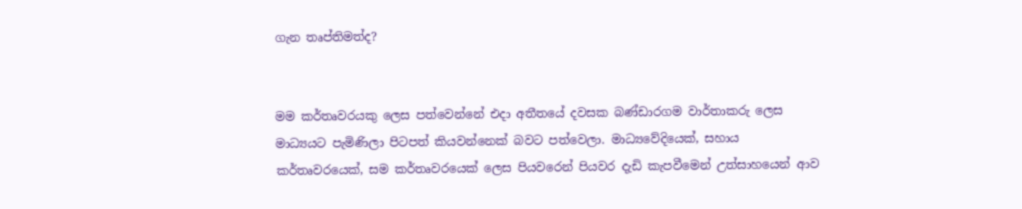ගැන තෘප්තිමත්ද?


මම කර්තෘවරයකු ලෙස පත්වෙන්නේ එදා අතීතයේ දවසක බණ්ඩාරගම වාර්තාකරු ලෙස මාධ්‍යයට පැමිණිලා පිටපත් කියවන්නෙක් බවට පත්වෙලා. මාධ්‍යවේදියෙක්, සහාය කර්තෘවරයෙක්, සම කර්තෘවරයෙක් ලෙස පියවරෙන් පියවර දැඩි කැපවීමෙන් උත්සාහයෙන් ආව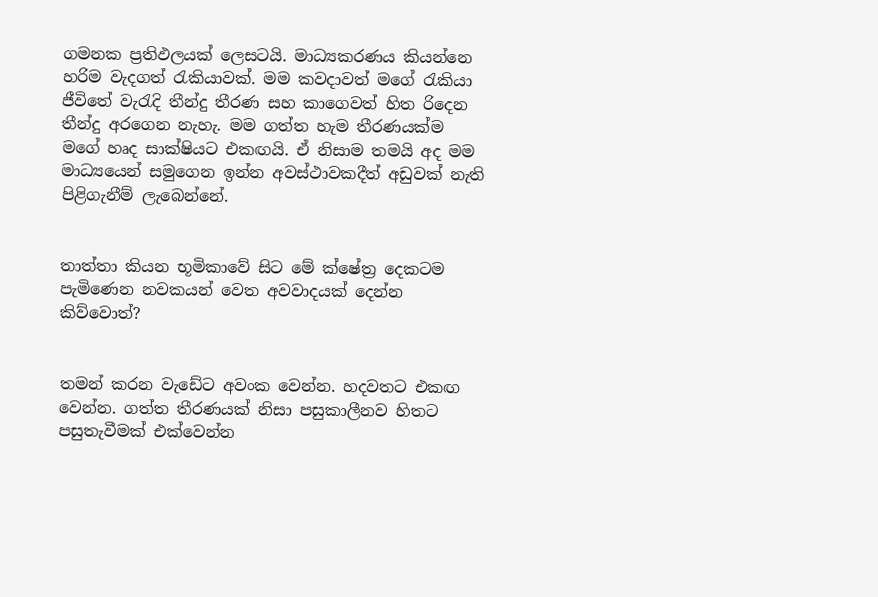ගමනක ප්‍රතිඵලයක් ලෙසටයි. මාධ්‍යකරණය කියන්නෙ හරිම වැදගත් රැකියාවක්. මම කවදාවත් මගේ රැකියා ජීවිතේ වැරැදි තීන්දු තීරණ සහ කාගෙවත් හිත රිදෙන තීන්දු අරගෙන නැහැ. මම ගත්ත හැම තීරණයක්ම මගේ හෘද සාක්ෂියට එකඟයි. ඒ නිසාම තමයි අද මම මාධ්‍යයෙන් සමුගෙන ඉන්න අවස්ථාවකදීත් අඩුවක් නැති පිළිගැනීම් ලැබෙන්නේ.


තාත්තා කියන භූමිකාවේ සිට මේ ක්ෂේත්‍ර දෙකටම පැමිණෙන නවකයන් වෙත අවවාදයක් දෙන්න කිව්වොත්?


තමන් කරන වැඩේට අවංක වෙන්න. හදවතට එකඟ වෙන්න. ගත්ත තීරණයක් නිසා පසුකාලීනව හිතට පසුතැවීමක් එක්වෙන්න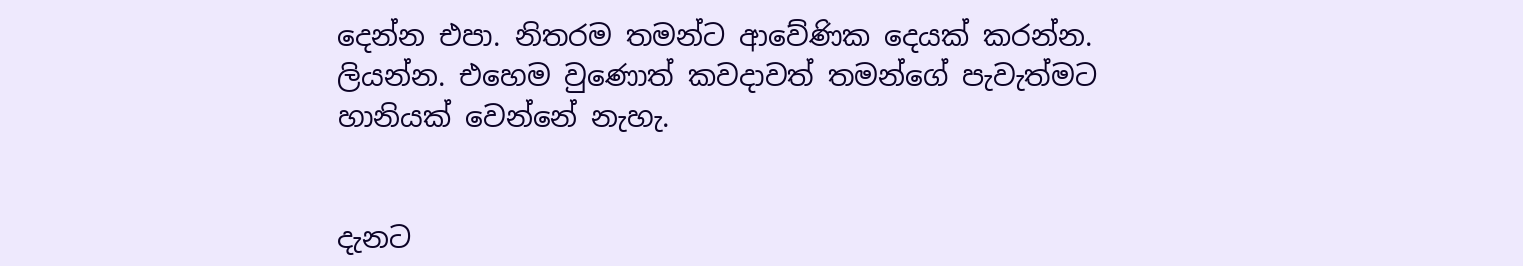දෙන්න එපා. නිතරම තමන්ට ආවේණික දෙයක් කරන්න. ලියන්න. එහෙම වුණොත් කවදාවත් තමන්ගේ පැවැත්මට හානියක් වෙන්නේ නැහැ.


දැනට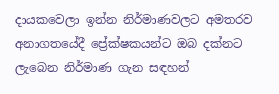දායකවෙලා ඉන්න නිර්මාණවලට අමතරව අනාගතයේදී ප්‍රේක්ෂකයන්ට ඔබ දක්නට ලැබෙන නිර්මාණ ගැන සඳහන්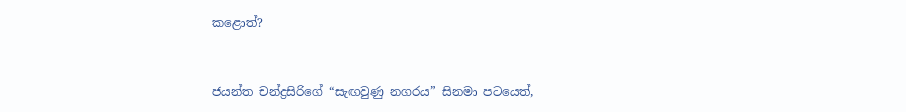කළොත්?


ජයන්ත චන්ද්‍රසිරිගේ “සැඟවුණු නගරය” සිනමා පටයෙත්,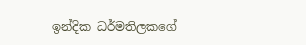ඉන්දික ධර්මතිලකගේ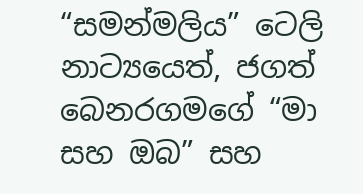“සමන්මලිය” ටෙලි නාට්‍යයෙත්, ජගත් බෙනරගමගේ “මා සහ ඔබ” සහ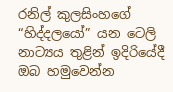රනිල් කුලසිංහගේ “හිද්දලයෝ” යන ටෙලි නාට්‍යය තුළින් ඉදිරියේදී ඔබ හමුවෙන්න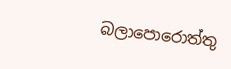බලාපොරොත්තු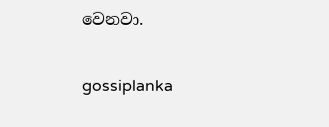වෙනවා.

gossiplanka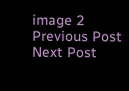image 2
Previous Post Next Post